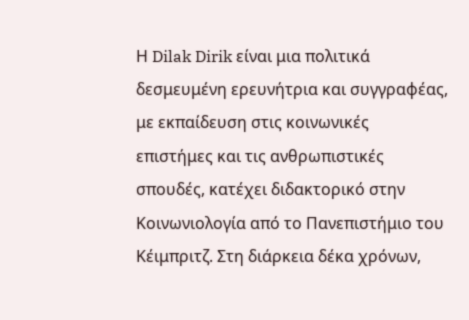Η Dilak Dirik είναι μια πολιτικά δεσμευμένη ερευνήτρια και συγγραφέας, με εκπαίδευση στις κοινωνικές επιστήμες και τις ανθρωπιστικές σπουδές, κατέχει διδακτορικό στην Κοινωνιολογία από το Πανεπιστήμιο του Κέιμπριτζ. Στη διάρκεια δέκα χρόνων,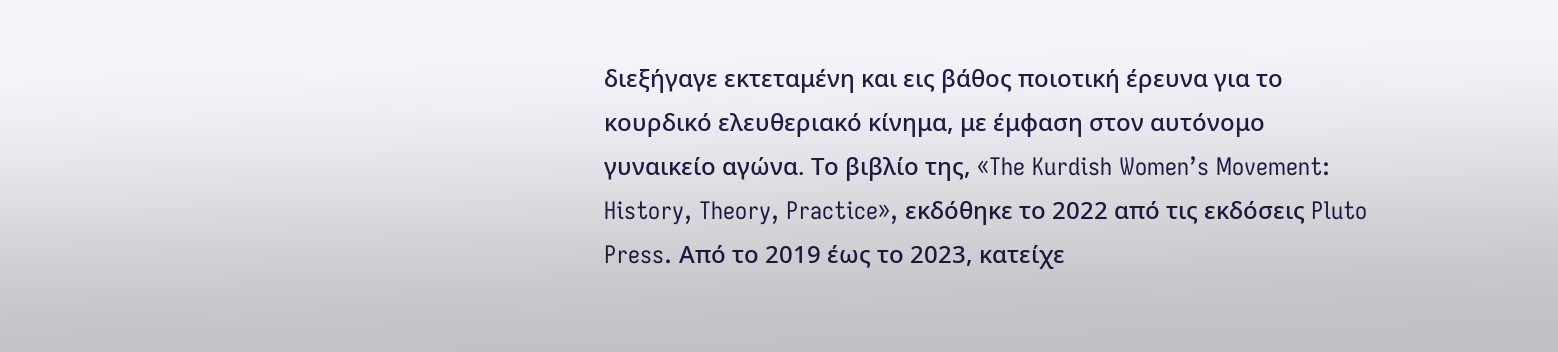διεξήγαγε εκτεταμένη και εις βάθος ποιοτική έρευνα για το κουρδικό ελευθεριακό κίνημα, με έμφαση στον αυτόνομο γυναικείο αγώνα. Το βιβλίο της, «The Kurdish Women’s Movement: History, Theory, Practice», εκδόθηκε το 2022 από τις εκδόσεις Pluto Press. Από το 2019 έως το 2023, κατείχε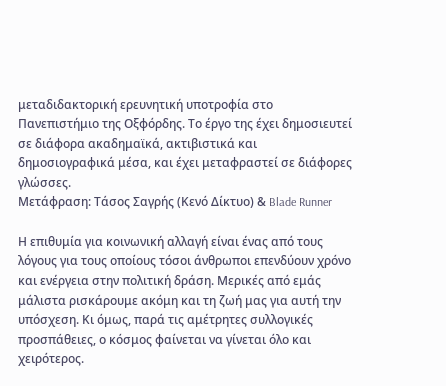μεταδιδακτορική ερευνητική υποτροφία στο Πανεπιστήμιο της Οξφόρδης. Το έργο της έχει δημοσιευτεί σε διάφορα ακαδημαϊκά, ακτιβιστικά και δημοσιογραφικά μέσα, και έχει μεταφραστεί σε διάφορες γλώσσες.
Μετάφραση: Τάσος Σαγρής (Κενό Δίκτυο) & Blade Runner

Η επιθυμία για κοινωνική αλλαγή είναι ένας από τους λόγους για τους οποίους τόσοι άνθρωποι επενδύουν χρόνο και ενέργεια στην πολιτική δράση. Μερικές από εμάς μάλιστα ρισκάρουμε ακόμη και τη ζωή μας για αυτή την υπόσχεση. Κι όμως, παρά τις αμέτρητες συλλογικές προσπάθειες, ο κόσμος φαίνεται να γίνεται όλο και χειρότερος.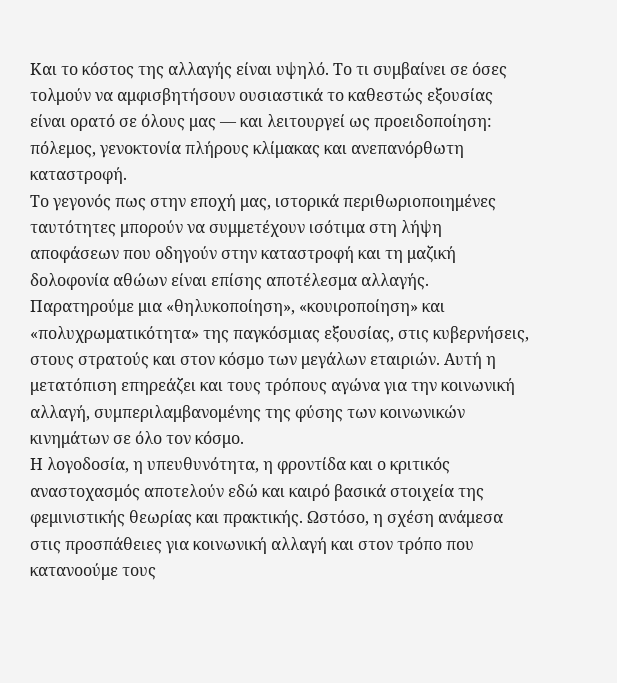Και το κόστος της αλλαγής είναι υψηλό. Το τι συμβαίνει σε όσες τολμούν να αμφισβητήσουν ουσιαστικά το καθεστώς εξουσίας είναι ορατό σε όλους μας — και λειτουργεί ως προειδοποίηση: πόλεμος, γενοκτονία πλήρους κλίμακας και ανεπανόρθωτη καταστροφή.
Το γεγονός πως στην εποχή μας, ιστορικά περιθωριοποιημένες ταυτότητες μπορούν να συμμετέχουν ισότιμα στη λήψη αποφάσεων που οδηγούν στην καταστροφή και τη μαζική δολοφονία αθώων είναι επίσης αποτέλεσμα αλλαγής. Παρατηρούμε μια «θηλυκοποίηση», «κουιροποίηση» και «πολυχρωματικότητα» της παγκόσμιας εξουσίας, στις κυβερνήσεις, στους στρατούς και στον κόσμο των μεγάλων εταιριών. Αυτή η μετατόπιση επηρεάζει και τους τρόπους αγώνα για την κοινωνική αλλαγή, συμπεριλαμβανομένης της φύσης των κοινωνικών κινημάτων σε όλο τον κόσμο.
Η λογοδοσία, η υπευθυνότητα, η φροντίδα και ο κριτικός αναστοχασμός αποτελούν εδώ και καιρό βασικά στοιχεία της φεμινιστικής θεωρίας και πρακτικής. Ωστόσο, η σχέση ανάμεσα στις προσπάθειες για κοινωνική αλλαγή και στον τρόπο που κατανοούμε τους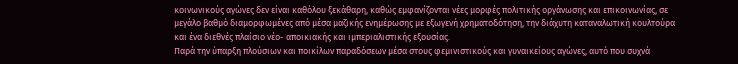κοινωνικούς αγώνες δεν είναι καθόλου ξεκάθαρη, καθώς εμφανίζονται νέες μορφές πολιτικής οργάνωσης και επικοινωνίας, σε μεγάλο βαθμό διαμορφωμένες από μέσα μαζικής ενημέρωσης με εξωγενή χρηματοδότηση, την διάχυτη καταναλωτική κουλτούρα και ένα διεθνές πλαίσιο νέο- αποικιακής και ιμπεριαλιστικής εξουσίας.
Παρά την ύπαρξη πλούσιων και ποικίλων παραδόσεων μέσα στους φεμινιστικούς και γυναικείους αγώνες, αυτό που συχνά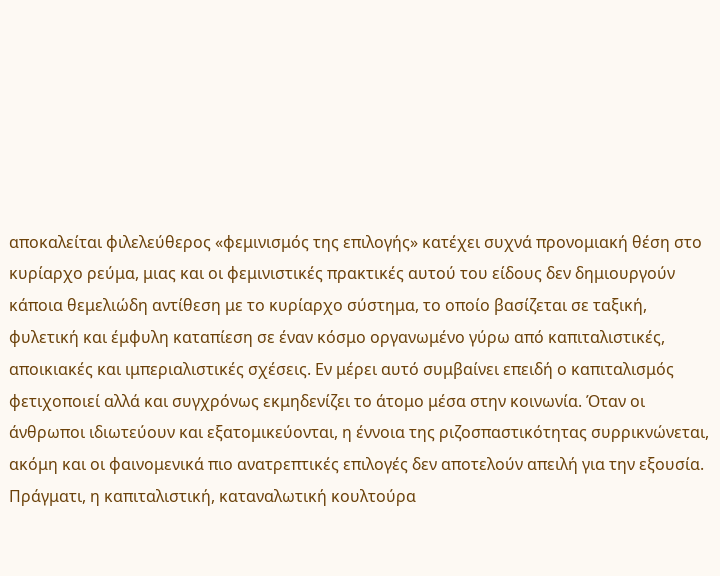αποκαλείται φιλελεύθερος «φεμινισμός της επιλογής» κατέχει συχνά προνομιακή θέση στο κυρίαρχο ρεύμα, μιας και οι φεμινιστικές πρακτικές αυτού του είδους δεν δημιουργούν κάποια θεμελιώδη αντίθεση με το κυρίαρχο σύστημα, το οποίο βασίζεται σε ταξική, φυλετική και έμφυλη καταπίεση σε έναν κόσμο οργανωμένο γύρω από καπιταλιστικές, αποικιακές και ιμπεριαλιστικές σχέσεις. Εν μέρει αυτό συμβαίνει επειδή ο καπιταλισμός φετιχοποιεί αλλά και συγχρόνως εκμηδενίζει το άτομο μέσα στην κοινωνία. Όταν οι άνθρωποι ιδιωτεύουν και εξατομικεύονται, η έννοια της ριζοσπαστικότητας συρρικνώνεται, ακόμη και οι φαινομενικά πιο ανατρεπτικές επιλογές δεν αποτελούν απειλή για την εξουσία. Πράγματι, η καπιταλιστική, καταναλωτική κουλτούρα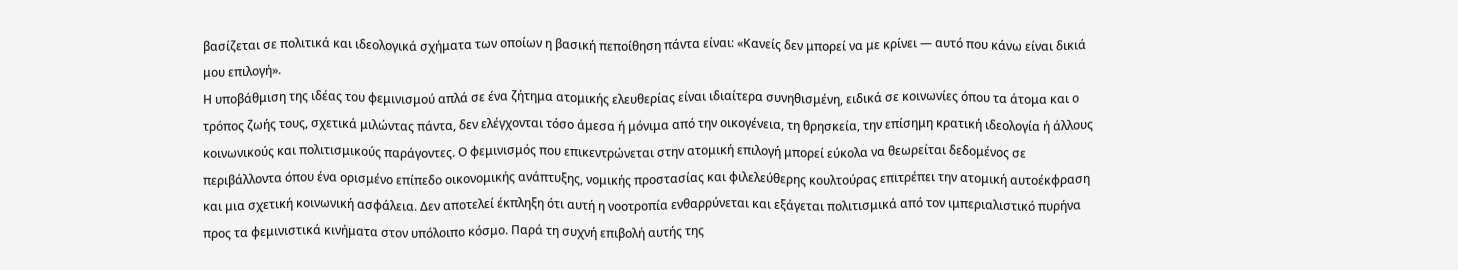βασίζεται σε πολιτικά και ιδεολογικά σχήματα των οποίων η βασική πεποίθηση πάντα είναι: «Κανείς δεν μπορεί να με κρίνει — αυτό που κάνω είναι δικιά μου επιλογή».
Η υποβάθμιση της ιδέας του φεμινισμού απλά σε ένα ζήτημα ατομικής ελευθερίας είναι ιδιαίτερα συνηθισμένη, ειδικά σε κοινωνίες όπου τα άτομα και ο τρόπος ζωής τους, σχετικά μιλώντας πάντα, δεν ελέγχονται τόσο άμεσα ή μόνιμα από την οικογένεια, τη θρησκεία, την επίσημη κρατική ιδεολογία ή άλλους κοινωνικούς και πολιτισμικούς παράγοντες. Ο φεμινισμός που επικεντρώνεται στην ατομική επιλογή μπορεί εύκολα να θεωρείται δεδομένος σε περιβάλλοντα όπου ένα ορισμένο επίπεδο οικονομικής ανάπτυξης, νομικής προστασίας και φιλελεύθερης κουλτούρας επιτρέπει την ατομική αυτοέκφραση και μια σχετική κοινωνική ασφάλεια. Δεν αποτελεί έκπληξη ότι αυτή η νοοτροπία ενθαρρύνεται και εξάγεται πολιτισμικά από τον ιμπεριαλιστικό πυρήνα προς τα φεμινιστικά κινήματα στον υπόλοιπο κόσμο. Παρά τη συχνή επιβολή αυτής της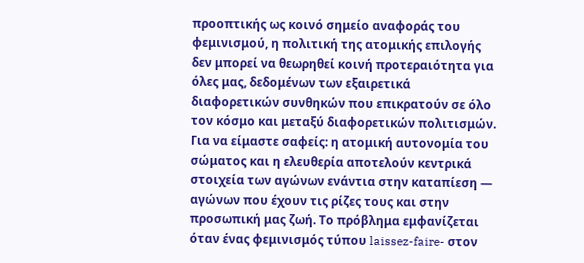προοπτικής ως κοινό σημείο αναφοράς του φεμινισμού, η πολιτική της ατομικής επιλογής δεν μπορεί να θεωρηθεί κοινή προτεραιότητα για όλες μας, δεδομένων των εξαιρετικά διαφορετικών συνθηκών που επικρατούν σε όλο τον κόσμο και μεταξύ διαφορετικών πολιτισμών.
Για να είμαστε σαφείς: η ατομική αυτονομία του σώματος και η ελευθερία αποτελούν κεντρικά στοιχεία των αγώνων ενάντια στην καταπίεση — αγώνων που έχουν τις ρίζες τους και στην προσωπική μας ζωή. Το πρόβλημα εμφανίζεται όταν ένας φεμινισμός τύπου laissez-faire- στον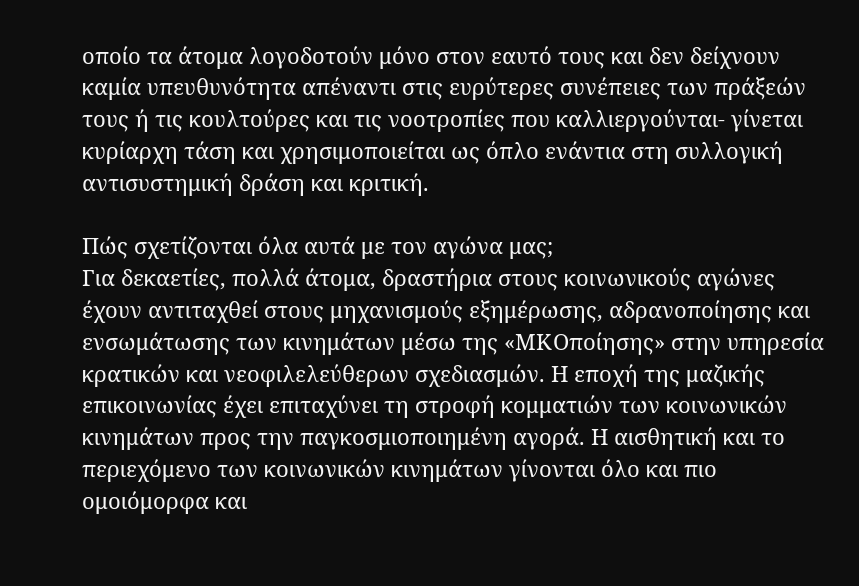οποίο τα άτομα λογοδοτούν μόνο στον εαυτό τους και δεν δείχνουν καμία υπευθυνότητα απέναντι στις ευρύτερες συνέπειες των πράξεών τους ή τις κουλτούρες και τις νοοτροπίες που καλλιεργούνται- γίνεται κυρίαρχη τάση και χρησιμοποιείται ως όπλο ενάντια στη συλλογική αντισυστημική δράση και κριτική.

Πώς σχετίζονται όλα αυτά με τον αγώνα μας;
Για δεκαετίες, πολλά άτομα, δραστήρια στους κοινωνικούς αγώνες έχουν αντιταχθεί στους μηχανισμούς εξημέρωσης, αδρανοποίησης και ενσωμάτωσης των κινημάτων μέσω της «ΜΚΟποίησης» στην υπηρεσία κρατικών και νεοφιλελεύθερων σχεδιασμών. Η εποχή της μαζικής επικοινωνίας έχει επιταχύνει τη στροφή κομματιών των κοινωνικών κινημάτων προς την παγκοσμιοποιημένη αγορά. Η αισθητική και το περιεχόμενο των κοινωνικών κινημάτων γίνονται όλο και πιο ομοιόμορφα και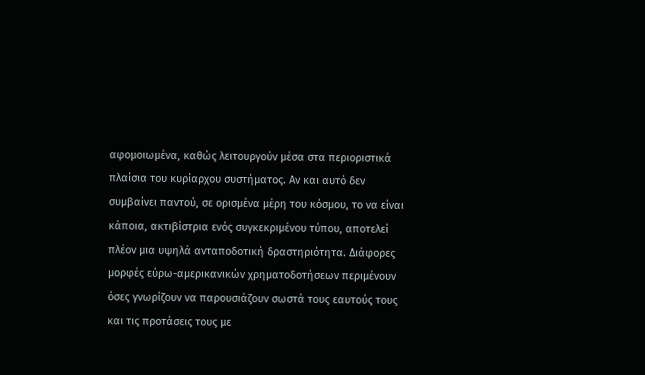αφομοιωμένα, καθώς λειτουργούν μέσα στα περιοριστικά πλαίσια του κυρίαρχου συστήματος. Αν και αυτό δεν συμβαίνει παντού, σε ορισμένα μέρη του κόσμου, το να είναι κάποια, ακτιβίστρια ενός συγκεκριμένου τύπου, αποτελεί πλέον μια υψηλά ανταποδοτική δραστηριότητα. Διάφορες μορφές εύρω-αμερικανικών χρηματοδοτήσεων περιμένουν όσες γνωρίζουν να παρουσιάζουν σωστά τους εαυτούς τους και τις προτάσεις τους με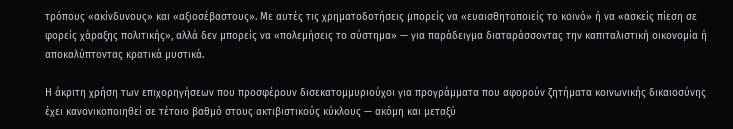τρόπους «ακίνδυνους» και «αξιοσέβαστους». Με αυτές τις χρηματοδοτήσεις μπορείς να «ευαισθητοποιείς το κοινό» ή να «ασκείς πίεση σε φορείς χάραξης πολιτικής», αλλά δεν μπορείς να «πολεμήσεις το σύστημα» — για παράδειγμα διαταράσσοντας την καπιταλιστική οικονομία ή αποκαλύπτοντας κρατικά μυστικά.

Η άκριτη χρήση των επιχορηγήσεων που προσφέρουν δισεκατομμυριούχοι για προγράμματα που αφορούν ζητήματα κοινωνικής δικαιοσύνης έχει κανονικοποιηθεί σε τέτοιο βαθμό στους ακτιβιστικούς κύκλους — ακόμη και μεταξύ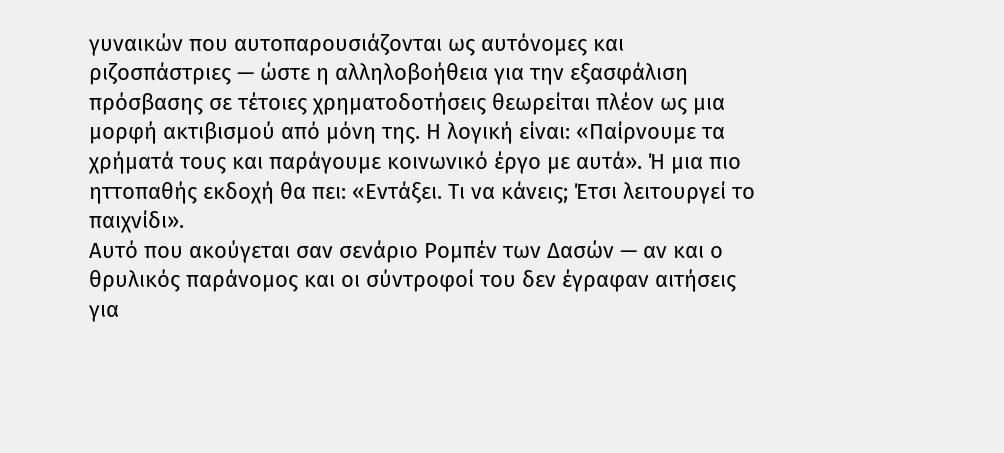γυναικών που αυτοπαρουσιάζονται ως αυτόνομες και ριζοσπάστριες — ώστε η αλληλοβοήθεια για την εξασφάλιση πρόσβασης σε τέτοιες χρηματοδοτήσεις θεωρείται πλέον ως μια μορφή ακτιβισμού από μόνη της. Η λογική είναι: «Παίρνουμε τα χρήματά τους και παράγουμε κοινωνικό έργο με αυτά». Ή μια πιο ηττοπαθής εκδοχή θα πει: «Εντάξει. Τι να κάνεις; Έτσι λειτουργεί το παιχνίδι».
Αυτό που ακούγεται σαν σενάριο Ρομπέν των Δασών — αν και ο θρυλικός παράνομος και οι σύντροφοί του δεν έγραφαν αιτήσεις για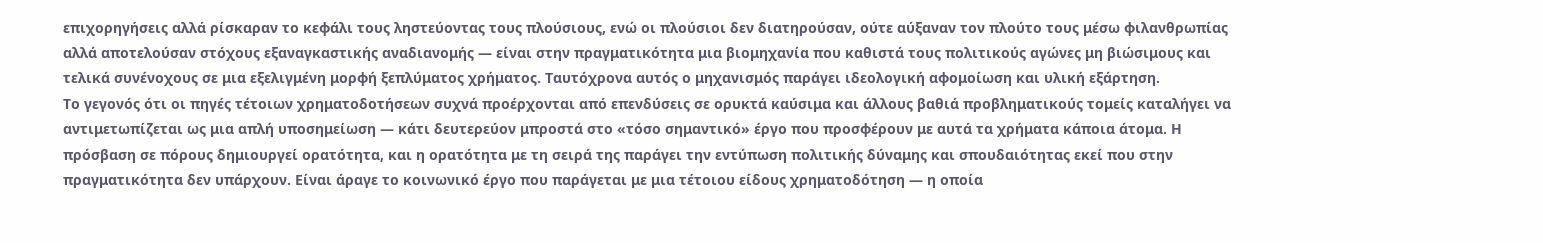επιχορηγήσεις αλλά ρίσκαραν το κεφάλι τους ληστεύοντας τους πλούσιους, ενώ οι πλούσιοι δεν διατηρούσαν, ούτε αύξαναν τον πλούτο τους μέσω φιλανθρωπίας αλλά αποτελούσαν στόχους εξαναγκαστικής αναδιανομής — είναι στην πραγματικότητα μια βιομηχανία που καθιστά τους πολιτικούς αγώνες μη βιώσιμους και τελικά συνένοχους σε μια εξελιγμένη μορφή ξεπλύματος χρήματος. Ταυτόχρονα αυτός ο μηχανισμός παράγει ιδεολογική αφομοίωση και υλική εξάρτηση.
Το γεγονός ότι οι πηγές τέτοιων χρηματοδοτήσεων συχνά προέρχονται από επενδύσεις σε ορυκτά καύσιμα και άλλους βαθιά προβληματικούς τομείς καταλήγει να αντιμετωπίζεται ως μια απλή υποσημείωση — κάτι δευτερεύον μπροστά στο «τόσο σημαντικό» έργο που προσφέρουν με αυτά τα χρήματα κάποια άτομα. Η πρόσβαση σε πόρους δημιουργεί ορατότητα, και η ορατότητα με τη σειρά της παράγει την εντύπωση πολιτικής δύναμης και σπουδαιότητας εκεί που στην πραγματικότητα δεν υπάρχουν. Είναι άραγε το κοινωνικό έργο που παράγεται με μια τέτοιου είδους χρηματοδότηση — η οποία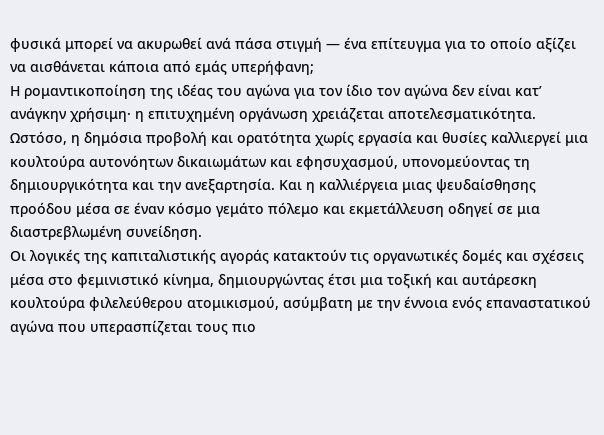φυσικά μπορεί να ακυρωθεί ανά πάσα στιγμή — ένα επίτευγμα για το οποίο αξίζει να αισθάνεται κάποια από εμάς υπερήφανη;
Η ρομαντικοποίηση της ιδέας του αγώνα για τον ίδιο τον αγώνα δεν είναι κατ’ ανάγκην χρήσιμη· η επιτυχημένη οργάνωση χρειάζεται αποτελεσματικότητα. Ωστόσο, η δημόσια προβολή και ορατότητα χωρίς εργασία και θυσίες καλλιεργεί μια κουλτούρα αυτονόητων δικαιωμάτων και εφησυχασμού, υπονομεύοντας τη δημιουργικότητα και την ανεξαρτησία. Και η καλλιέργεια μιας ψευδαίσθησης προόδου μέσα σε έναν κόσμο γεμάτο πόλεμο και εκμετάλλευση οδηγεί σε μια διαστρεβλωμένη συνείδηση.
Οι λογικές της καπιταλιστικής αγοράς κατακτούν τις οργανωτικές δομές και σχέσεις μέσα στο φεμινιστικό κίνημα, δημιουργώντας έτσι μια τοξική και αυτάρεσκη κουλτούρα φιλελεύθερου ατομικισμού, ασύμβατη με την έννοια ενός επαναστατικού αγώνα που υπερασπίζεται τους πιο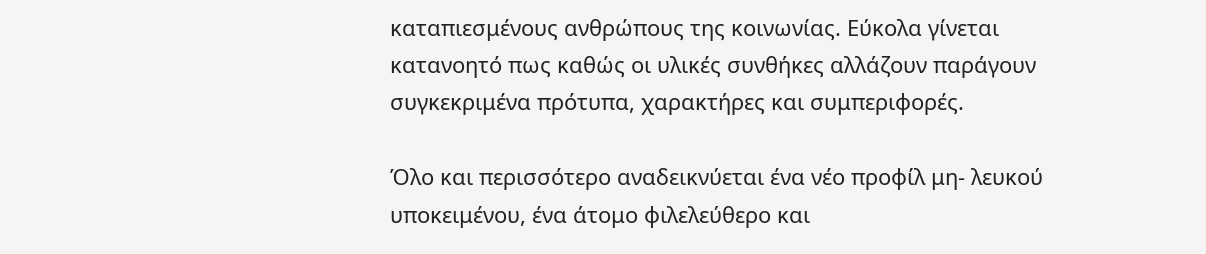καταπιεσμένους ανθρώπους της κοινωνίας. Εύκολα γίνεται κατανοητό πως καθώς οι υλικές συνθήκες αλλάζουν παράγουν συγκεκριμένα πρότυπα, χαρακτήρες και συμπεριφορές.

Όλο και περισσότερο αναδεικνύεται ένα νέο προφίλ μη- λευκού υποκειμένου, ένα άτομο φιλελεύθερο και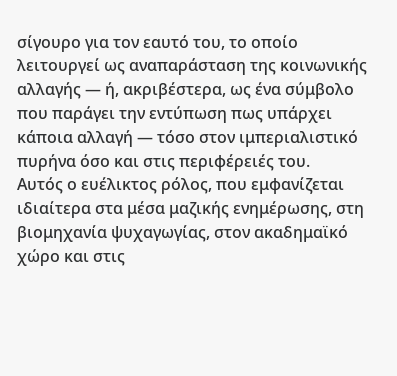σίγουρο για τον εαυτό του, το οποίο λειτουργεί ως αναπαράσταση της κοινωνικής αλλαγής — ή, ακριβέστερα, ως ένα σύμβολο που παράγει την εντύπωση πως υπάρχει κάποια αλλαγή — τόσο στον ιμπεριαλιστικό πυρήνα όσο και στις περιφέρειές του.
Αυτός ο ευέλικτος ρόλος, που εμφανίζεται ιδιαίτερα στα μέσα μαζικής ενημέρωσης, στη βιομηχανία ψυχαγωγίας, στον ακαδημαϊκό χώρο και στις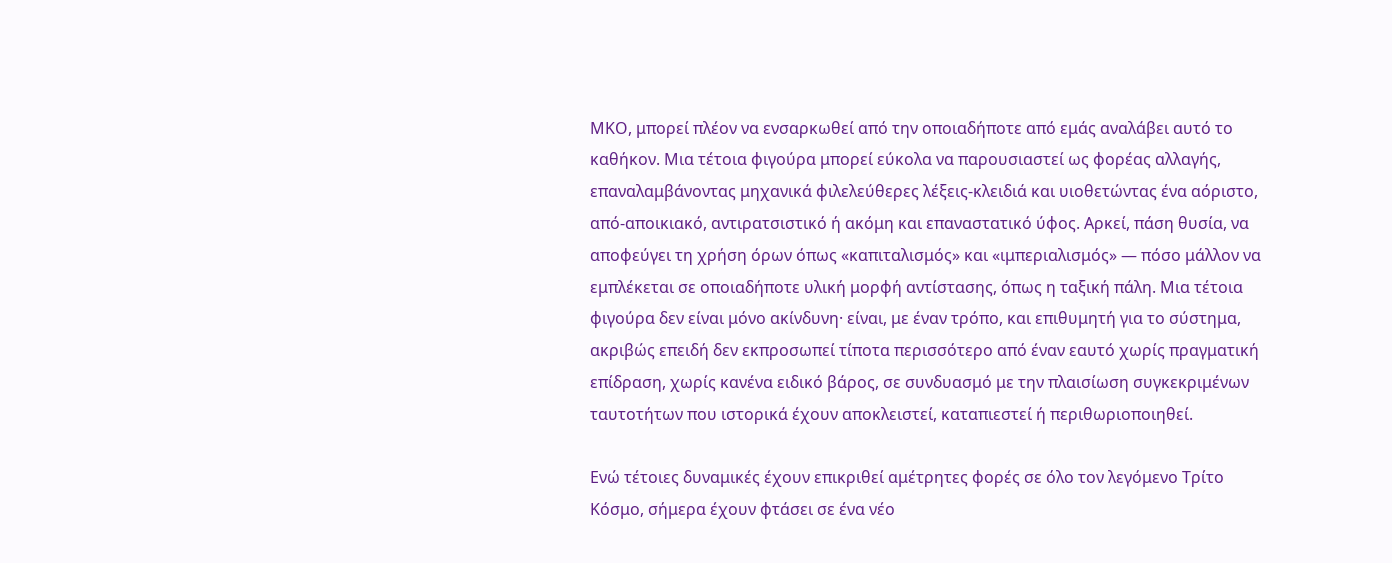ΜΚΟ, μπορεί πλέον να ενσαρκωθεί από την οποιαδήποτε από εμάς αναλάβει αυτό το καθήκον. Μια τέτοια φιγούρα μπορεί εύκολα να παρουσιαστεί ως φορέας αλλαγής, επαναλαμβάνοντας μηχανικά φιλελεύθερες λέξεις-κλειδιά και υιοθετώντας ένα αόριστο, από-αποικιακό, αντιρατσιστικό ή ακόμη και επαναστατικό ύφος. Αρκεί, πάση θυσία, να αποφεύγει τη χρήση όρων όπως «καπιταλισμός» και «ιμπεριαλισμός» — πόσο μάλλον να εμπλέκεται σε οποιαδήποτε υλική μορφή αντίστασης, όπως η ταξική πάλη. Μια τέτοια φιγούρα δεν είναι μόνο ακίνδυνη· είναι, με έναν τρόπο, και επιθυμητή για το σύστημα, ακριβώς επειδή δεν εκπροσωπεί τίποτα περισσότερο από έναν εαυτό χωρίς πραγματική επίδραση, χωρίς κανένα ειδικό βάρος, σε συνδυασμό με την πλαισίωση συγκεκριμένων ταυτοτήτων που ιστορικά έχουν αποκλειστεί, καταπιεστεί ή περιθωριοποιηθεί.

Ενώ τέτοιες δυναμικές έχουν επικριθεί αμέτρητες φορές σε όλο τον λεγόμενο Τρίτο Κόσμο, σήμερα έχουν φτάσει σε ένα νέο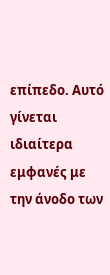επίπεδο. Αυτό γίνεται ιδιαίτερα εμφανές με την άνοδο των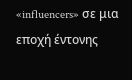«influencers» σε μια εποχή έντονης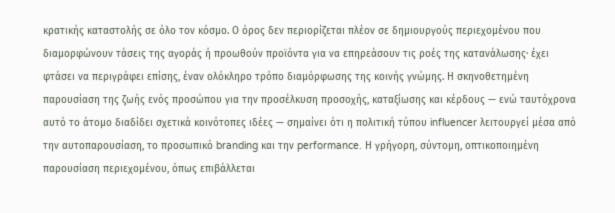κρατικής καταστολής σε όλο τον κόσμο. Ο όρος δεν περιορίζεται πλέον σε δημιουργούς περιεχομένου που διαμορφώνουν τάσεις της αγοράς ή προωθούν προϊόντα για να επηρεάσουν τις ροές της κατανάλωσης· έχει φτάσει να περιγράφει επίσης, έναν ολόκληρο τρόπο διαμόρφωσης της κοινής γνώμης. Η σκηνοθετημένη παρουσίαση της ζωής ενός προσώπου για την προσέλκυση προσοχής, καταξίωσης και κέρδους — ενώ ταυτόχρονα αυτό το άτομο διαδίδει σχετικά κοινότοπες ιδέες — σημαίνει ότι η πολιτική τύπου influencer λειτουργεί μέσα από την αυτοπαρουσίαση, το προσωπικό branding και την performance. Η γρήγορη, σύντομη, οπτικoποιημένη παρουσίαση περιεχομένου, όπως επιβάλλεται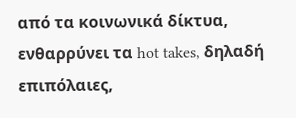από τα κοινωνικά δίκτυα, ενθαρρύνει τα hot takes, δηλαδή επιπόλαιες,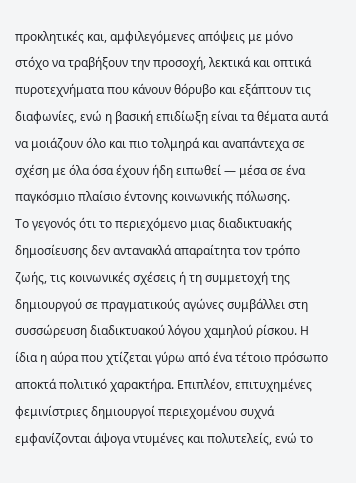προκλητικές και, αμφιλεγόμενες απόψεις με μόνο στόχο να τραβήξουν την προσοχή, λεκτικά και οπτικά πυροτεχνήματα που κάνουν θόρυβο και εξάπτουν τις διαφωνίες, ενώ η βασική επιδίωξη είναι τα θέματα αυτά να μοιάζουν όλο και πιο τολμηρά και αναπάντεχα σε σχέση με όλα όσα έχουν ήδη ειπωθεί — μέσα σε ένα παγκόσμιο πλαίσιο έντονης κοινωνικής πόλωσης.
Το γεγονός ότι το περιεχόμενο μιας διαδικτυακής δημοσίευσης δεν αντανακλά απαραίτητα τον τρόπο ζωής, τις κοινωνικές σχέσεις ή τη συμμετοχή της δημιουργού σε πραγματικούς αγώνες συμβάλλει στη συσσώρευση διαδικτυακού λόγου χαμηλού ρίσκου. Η ίδια η αύρα που χτίζεται γύρω από ένα τέτοιο πρόσωπο αποκτά πολιτικό χαρακτήρα. Επιπλέον, επιτυχημένες φεμινίστριες δημιουργοί περιεχομένου συχνά εμφανίζονται άψογα ντυμένες και πολυτελείς, ενώ το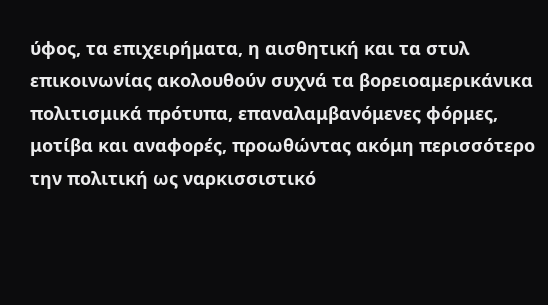ύφος, τα επιχειρήματα, η αισθητική και τα στυλ επικοινωνίας ακολουθούν συχνά τα βορειοαμερικάνικα πολιτισμικά πρότυπα, επαναλαμβανόμενες φόρμες, μοτίβα και αναφορές, προωθώντας ακόμη περισσότερο την πολιτική ως ναρκισσιστικό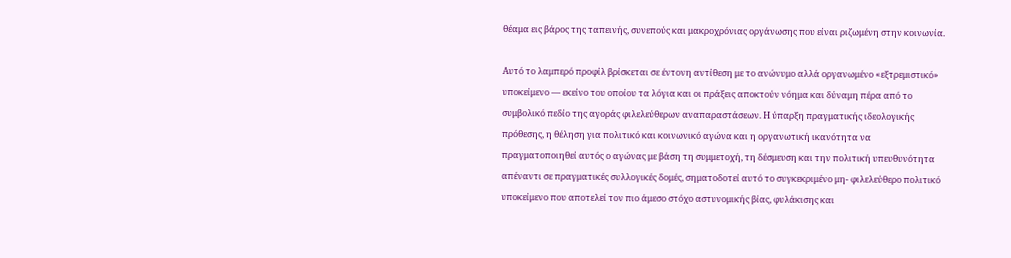θέαμα εις βάρος της ταπεινής, συνεπούς και μακροχρόνιας οργάνωσης που είναι ριζωμένη στην κοινωνία.

Αυτό το λαμπερό προφίλ βρίσκεται σε έντονη αντίθεση με το ανώνυμο αλλά οργανωμένο «εξτρεμιστικό» υποκείμενο — εκείνο του οποίου τα λόγια και οι πράξεις αποκτούν νόημα και δύναμη πέρα από το συμβολικό πεδίο της αγοράς φιλελεύθερων αναπαραστάσεων. Η ύπαρξη πραγματικής ιδεολογικής πρόθεσης, η θέληση για πολιτικό και κοινωνικό αγώνα και η οργανωτική ικανότητα να πραγματοποιηθεί αυτός ο αγώνας με βάση τη συμμετοχή, τη δέσμευση και την πολιτική υπευθυνότητα απέναντι σε πραγματικές συλλογικές δομές, σηματοδοτεί αυτό το συγκεκριμένο μη- φιλελεύθερο πολιτικό υποκείμενο που αποτελεί τον πιο άμεσο στόχο αστυνομικής βίας, φυλάκισης και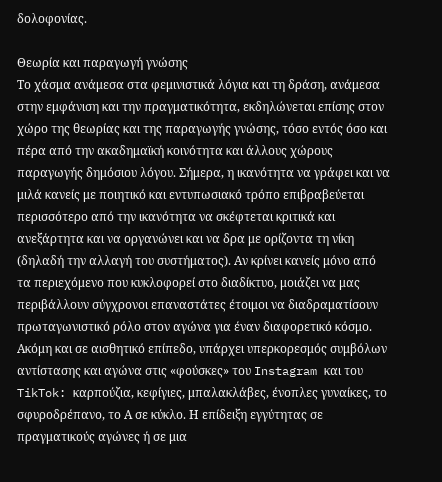δολοφονίας.

Θεωρία και παραγωγή γνώσης
Το χάσμα ανάμεσα στα φεμινιστικά λόγια και τη δράση, ανάμεσα στην εμφάνιση και την πραγματικότητα, εκδηλώνεται επίσης στον χώρο της θεωρίας και της παραγωγής γνώσης, τόσο εντός όσο και πέρα από την ακαδημαϊκή κοινότητα και άλλους χώρους παραγωγής δημόσιου λόγου. Σήμερα, η ικανότητα να γράφει και να μιλά κανείς με ποιητικό και εντυπωσιακό τρόπο επιβραβεύεται περισσότερο από την ικανότητα να σκέφτεται κριτικά και ανεξάρτητα και να οργανώνει και να δρα με ορίζοντα τη νίκη (δηλαδή την αλλαγή του συστήματος). Αν κρίνει κανείς μόνο από τα περιεχόμενο που κυκλοφορεί στο διαδίκτυο, μοιάζει να μας περιβάλλουν σύγχρονοι επαναστάτες έτοιμοι να διαδραματίσουν πρωταγωνιστικό ρόλο στον αγώνα για έναν διαφορετικό κόσμο. Ακόμη και σε αισθητικό επίπεδο, υπάρχει υπερκορεσμός συμβόλων αντίστασης και αγώνα στις «φούσκες» του Instagram και του TikTok: καρπούζια, κεφίγιες, μπαλακλάβες, ένοπλες γυναίκες, το σφυροδρέπανο, το Α σε κύκλο. Η επίδειξη εγγύτητας σε πραγματικούς αγώνες ή σε μια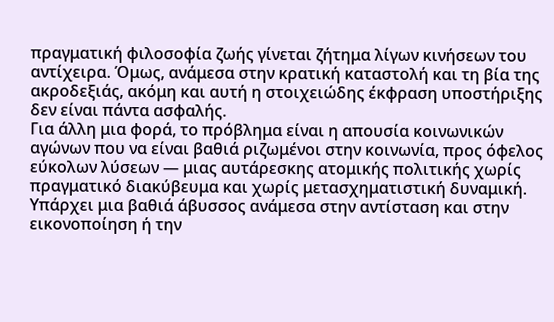πραγματική φιλοσοφία ζωής γίνεται ζήτημα λίγων κινήσεων του αντίχειρα. Όμως, ανάμεσα στην κρατική καταστολή και τη βία της ακροδεξιάς, ακόμη και αυτή η στοιχειώδης έκφραση υποστήριξης δεν είναι πάντα ασφαλής.
Για άλλη μια φορά, το πρόβλημα είναι η απουσία κοινωνικών αγώνων που να είναι βαθιά ριζωμένοι στην κοινωνία, προς όφελος εύκολων λύσεων — μιας αυτάρεσκης ατομικής πολιτικής χωρίς πραγματικό διακύβευμα και χωρίς μετασχηματιστική δυναμική. Υπάρχει μια βαθιά άβυσσος ανάμεσα στην αντίσταση και στην εικονοποίηση ή την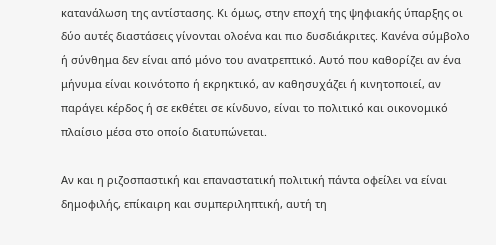κατανάλωση της αντίστασης. Κι όμως, στην εποχή της ψηφιακής ύπαρξης οι δύο αυτές διαστάσεις γίνονται ολοένα και πιο δυσδιάκριτες. Κανένα σύμβολο ή σύνθημα δεν είναι από μόνο του ανατρεπτικό. Αυτό που καθορίζει αν ένα μήνυμα είναι κοινότοπο ή εκρηκτικό, αν καθησυχάζει ή κινητοποιεί, αν παράγει κέρδος ή σε εκθέτει σε κίνδυνο, είναι το πολιτικό και οικονομικό πλαίσιο μέσα στο οποίο διατυπώνεται.

Αν και η ριζοσπαστική και επαναστατική πολιτική πάντα οφείλει να είναι δημοφιλής, επίκαιρη και συμπεριληπτική, αυτή τη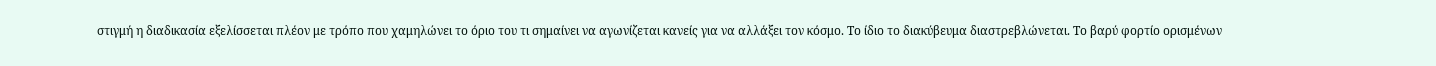στιγμή η διαδικασία εξελίσσεται πλέον με τρόπο που χαμηλώνει το όριο του τι σημαίνει να αγωνίζεται κανείς για να αλλάξει τον κόσμο. Το ίδιο το διακύβευμα διαστρεβλώνεται. Το βαρύ φορτίο ορισμένων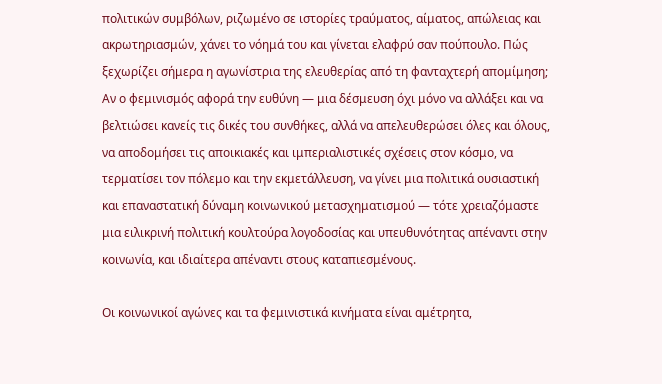πολιτικών συμβόλων, ριζωμένο σε ιστορίες τραύματος, αίματος, απώλειας και ακρωτηριασμών, χάνει το νόημά του και γίνεται ελαφρύ σαν πούπουλο. Πώς ξεχωρίζει σήμερα η αγωνίστρια της ελευθερίας από τη φανταχτερή απομίμηση;
Αν ο φεμινισμός αφορά την ευθύνη — μια δέσμευση όχι μόνο να αλλάξει και να βελτιώσει κανείς τις δικές του συνθήκες, αλλά να απελευθερώσει όλες και όλους, να αποδομήσει τις αποικιακές και ιμπεριαλιστικές σχέσεις στον κόσμο, να τερματίσει τον πόλεμο και την εκμετάλλευση, να γίνει μια πολιτικά ουσιαστική και επαναστατική δύναμη κοινωνικού μετασχηματισμού — τότε χρειαζόμαστε μια ειλικρινή πολιτική κουλτούρα λογοδοσίας και υπευθυνότητας απέναντι στην κοινωνία, και ιδιαίτερα απέναντι στους καταπιεσμένους.

Οι κοινωνικοί αγώνες και τα φεμινιστικά κινήματα είναι αμέτρητα,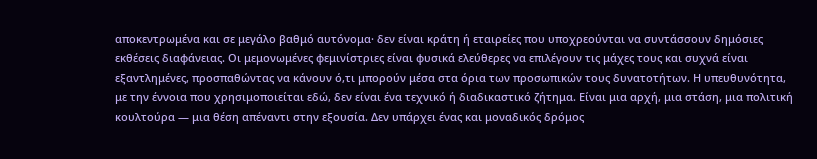αποκεντρωμένα και σε μεγάλο βαθμό αυτόνομα· δεν είναι κράτη ή εταιρείες που υποχρεούνται να συντάσσουν δημόσιες εκθέσεις διαφάνειας. Οι μεμονωμένες φεμινίστριες είναι φυσικά ελεύθερες να επιλέγουν τις μάχες τους και συχνά είναι εξαντλημένες, προσπαθώντας να κάνουν ό,τι μπορούν μέσα στα όρια των προσωπικών τους δυνατοτήτων. Η υπευθυνότητα, με την έννοια που χρησιμοποιείται εδώ, δεν είναι ένα τεχνικό ή διαδικαστικό ζήτημα. Είναι μια αρχή, μια στάση, μια πολιτική κουλτούρα — μια θέση απέναντι στην εξουσία. Δεν υπάρχει ένας και μοναδικός δρόμος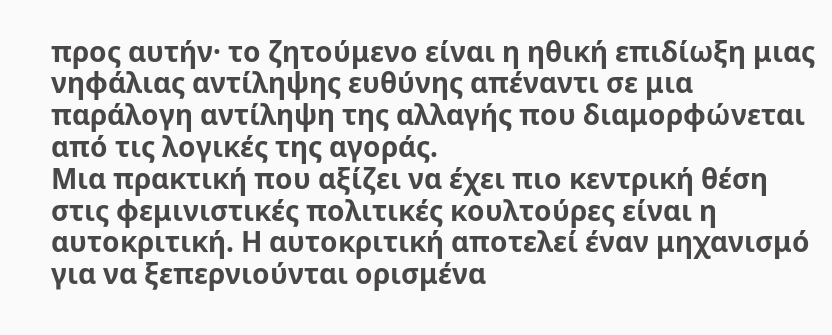προς αυτήν· το ζητούμενο είναι η ηθική επιδίωξη μιας νηφάλιας αντίληψης ευθύνης απέναντι σε μια παράλογη αντίληψη της αλλαγής που διαμορφώνεται από τις λογικές της αγοράς.
Μια πρακτική που αξίζει να έχει πιο κεντρική θέση στις φεμινιστικές πολιτικές κουλτούρες είναι η αυτοκριτική. Η αυτοκριτική αποτελεί έναν μηχανισμό για να ξεπερνιούνται ορισμένα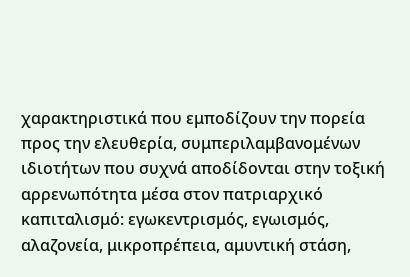χαρακτηριστικά που εμποδίζουν την πορεία προς την ελευθερία, συμπεριλαμβανομένων ιδιοτήτων που συχνά αποδίδονται στην τοξική αρρενωπότητα μέσα στον πατριαρχικό καπιταλισμό: εγωκεντρισμός, εγωισμός, αλαζονεία, μικροπρέπεια, αμυντική στάση,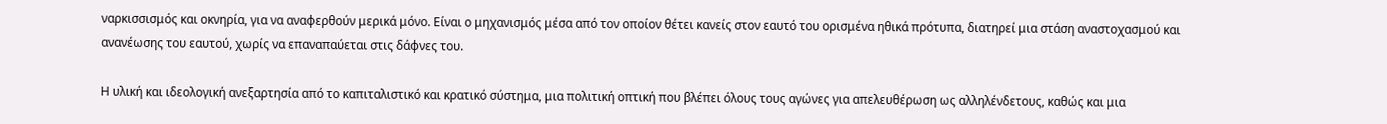ναρκισσισμός και οκνηρία, για να αναφερθούν μερικά μόνο. Είναι ο μηχανισμός μέσα από τον οποίον θέτει κανείς στον εαυτό του ορισμένα ηθικά πρότυπα, διατηρεί μια στάση αναστοχασμού και ανανέωσης του εαυτού, χωρίς να επαναπαύεται στις δάφνες του.

Η υλική και ιδεολογική ανεξαρτησία από το καπιταλιστικό και κρατικό σύστημα, μια πολιτική οπτική που βλέπει όλους τους αγώνες για απελευθέρωση ως αλληλένδετους, καθώς και μια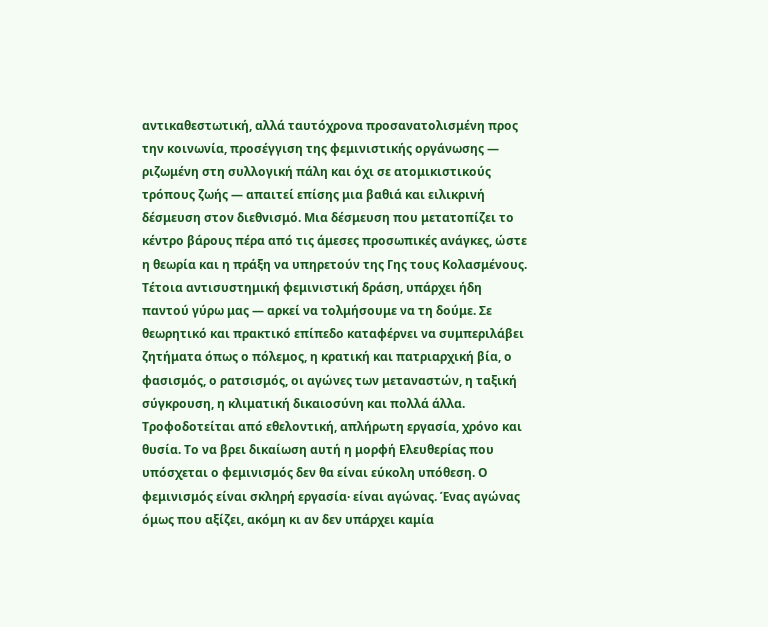αντικαθεστωτική, αλλά ταυτόχρονα προσανατολισμένη προς την κοινωνία, προσέγγιση της φεμινιστικής οργάνωσης — ριζωμένη στη συλλογική πάλη και όχι σε ατομικιστικούς τρόπους ζωής — απαιτεί επίσης μια βαθιά και ειλικρινή δέσμευση στον διεθνισμό. Μια δέσμευση που μετατοπίζει το κέντρο βάρους πέρα από τις άμεσες προσωπικές ανάγκες, ώστε η θεωρία και η πράξη να υπηρετούν της Γης τους Κολασμένους.
Τέτοια αντισυστημική φεμινιστική δράση, υπάρχει ήδη παντού γύρω μας — αρκεί να τολμήσουμε να τη δούμε. Σε θεωρητικό και πρακτικό επίπεδο καταφέρνει να συμπεριλάβει ζητήματα όπως ο πόλεμος, η κρατική και πατριαρχική βία, ο φασισμός, ο ρατσισμός, οι αγώνες των μεταναστών, η ταξική σύγκρουση, η κλιματική δικαιοσύνη και πολλά άλλα. Τροφοδοτείται από εθελοντική, απλήρωτη εργασία, χρόνο και θυσία. Το να βρει δικαίωση αυτή η μορφή Ελευθερίας που υπόσχεται ο φεμινισμός δεν θα είναι εύκολη υπόθεση. Ο φεμινισμός είναι σκληρή εργασία· είναι αγώνας. Ένας αγώνας όμως που αξίζει, ακόμη κι αν δεν υπάρχει καμία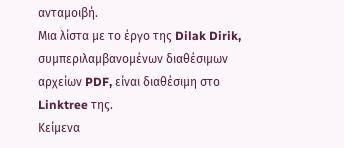ανταμοιβή.
Μια λίστα με το έργο της Dilak Dirik, συμπεριλαμβανομένων διαθέσιμων αρχείων PDF, είναι διαθέσιμη στο Linktree της.
Κείμενα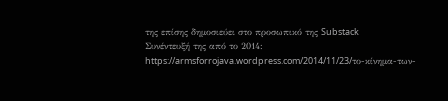της επίσης δημοσιεύει στο προσωπικό της Substack
Συνέντευξή της από το 2014: https://armsforrojava.wordpress.com/2014/11/23/το-κίνημα-των-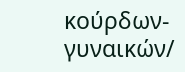κούρδων-γυναικών/